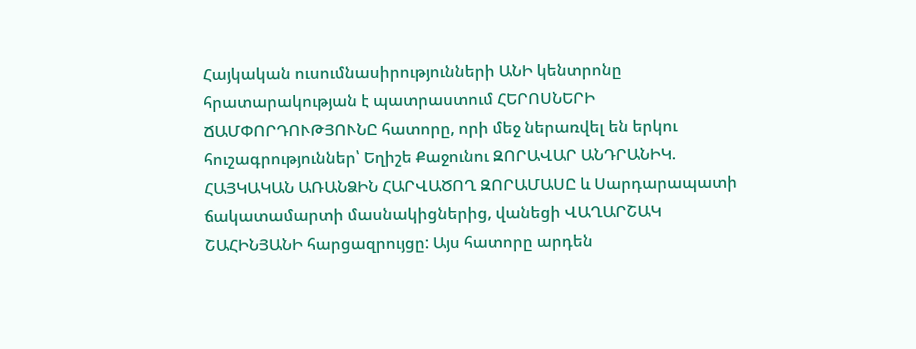Հայկական ուսումնասիրությունների ԱՆԻ կենտրոնը հրատարակության է պատրաստում ՀԵՐՈՍՆԵՐԻ ՃԱՄՓՈՐԴՈՒԹՅՈՒՆԸ հատորը, որի մեջ ներառվել են երկու հուշագրություններ՝ Եղիշե Քաջունու ԶՈՐԱՎԱՐ ԱՆԴՐԱՆԻԿ. ՀԱՅԿԱԿԱՆ ԱՌԱՆՁԻՆ ՀԱՐՎԱԾՈՂ ԶՈՐԱՄԱՍԸ և Սարդարապատի ճակատամարտի մասնակիցներից, վանեցի ՎԱՂԱՐՇԱԿ ՇԱՀԻՆՅԱՆԻ հարցազրույցը: Այս հատորը արդեն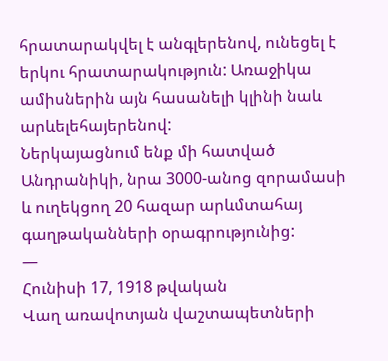հրատարակվել է անգլերենով, ունեցել է երկու հրատարակություն: Առաջիկա ամիսներին այն հասանելի կլինի նաև արևելեհայերենով:
Ներկայացնում ենք մի հատված Անդրանիկի, նրա 3000-անոց զորամասի և ուղեկցող 20 հազար արևմտահայ գաղթականների օրագրությունից:
—
Հունիսի 17, 1918 թվական
Վաղ առավոտյան վաշտապետների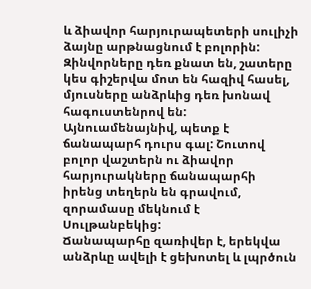և ձիավոր հարյուրապետերի սուլիչի ձայնը արթնացնում է բոլորին: Զինվորները դեռ քնատ են, շատերը կես գիշերվա մոտ են հազիվ հասել, մյուսները անձրևից դեռ խոնավ հագուստենրով են:
Այնուամենայնիվ, պետք է ճանապարհ դուրս գալ: Շուտով բոլոր վաշտերն ու ձիավոր հարյուրակները ճանապարհի իրենց տեղերն են գրավում, զորամասը մեկնում է Սուլթանբեկից:
Ճանապարհը զառիվեր է, երեկվա անձրևը ավելի է ցեխոտել և լպրծուն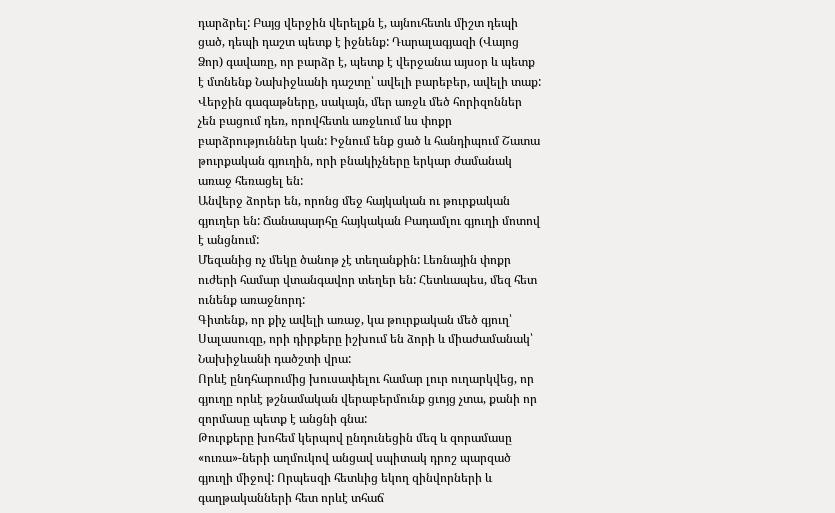դարձրել: Բայց վերջին վերելքն է, այնուհետև միշտ դեպի ցած, դեպի դաշտ պետք է իջնենք: Դարալագյազի (Վայոց Ձոր) գավառը, որ բարձր է, պետք է վերջանա այսօր և պետք է մտնենք Նախիջևանի դաշտը՝ ավելի բարեբեր, ավելի տաք: Վերջին գագաթները, սակայն, մեր առջև մեծ հորիզոններ չեն բացում դեռ, որովհետև առջևում ևս փոքր բարձրություններ կան: Իջնում ենք ցած և հանդիպում Շատա թուրքական գյուղին, որի բնակիչները երկար ժամանակ առաջ հեռացել են:
Անվերջ ձորեր են, որոնց մեջ հայկական ու թուրքական գյուղեր են: Ճանապարհը հայկական Բադամլու գյուղի մոտով է անցնում:
Մեզանից ոչ մեկը ծանոթ չէ տեղանքին: Լեռնային փոքր ուժերի համար վտանգավոր տեղեր են: Հետևապես, մեզ հետ ունենք առաջնորդ:
Գիտենք, որ քիչ ավելի առաջ, կա թուրքական մեծ գյուղ՝ Սալասուզը, որի դիրքերը իշխում են ձորի և միաժամանակ՝ Նախիջևանի դածշտի վրա:
Որևէ ընդհարումից խուսափելու համար լուր ուղարկվեց, որ գյուղը որևէ թշնամական վերաբերմունք ցւոյց չտա, քանի որ զորմասը պետք է անցնի գնա:
Թուրքերը խոհեմ կերպով ընդունեցին մեզ և զորամասը «ուռա»-ների աղմուկով անցավ սպիտակ դրոշ պարզած գյուղի միջով: Որպեսզի հետևից եկող զինվորների և գաղթականների հետ որևէ տհաճ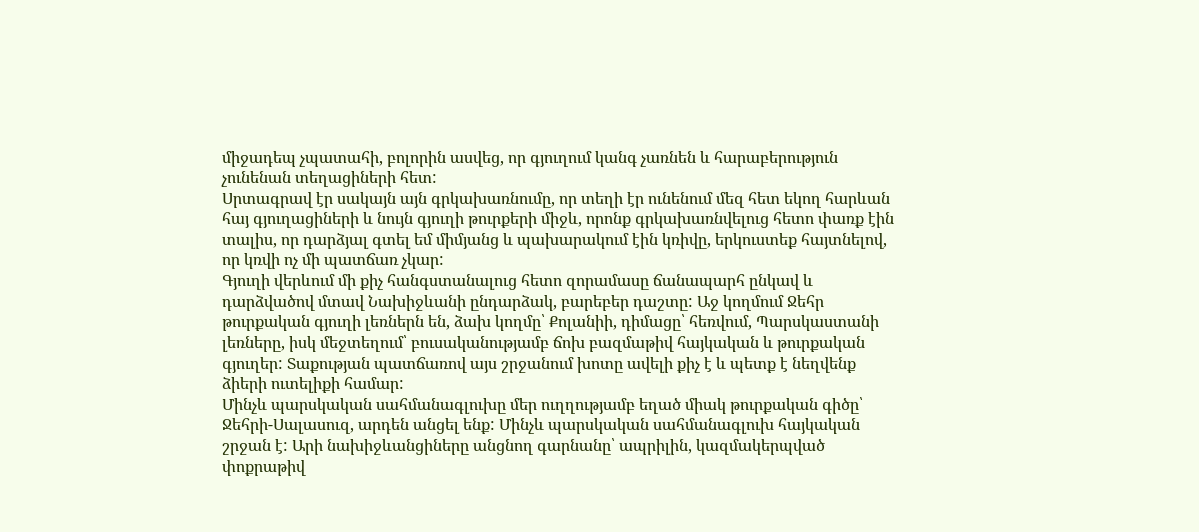միջադեպ չպատահի, բոլորին ասվեց, որ գյուղում կանգ չառնեն և հարաբերություն չունենան տեղացիների հետ:
Սրտագրավ էր սակայն այն գրկախառնումը, որ տեղի էր ունենում մեզ հետ եկող հարևան հայ գյուղացիների և նույն գյուղի թուրքերի միջև, որոնք գրկախառնվելուց հետո փառք էին տալիս, որ դարձյալ գտել եմ միմյանց և պախարակում էին կռիվը, երկուստեք հայտնելով, որ կռվի ոչ մի պատճառ չկար:
Գյուղի վերևում մի քիչ հանգստանալուց հետո զորամասը ճանապարհ ընկավ և դարձվածով մտավ Նախիջևանի ընդարձակ, բարեբեր դաշտը: Աջ կողմում Ջեհր թուրքական գյուղի լեռներն են, ձախ կողմը՝ Քոլանիի, դիմացը՝ հեռվում, Պարսկաստանի լեռները, իսկ մեջտեղում՝ բուսականությամբ ճոխ բազմաթիվ հայկական և թուրքական գյուղեր: Տաքության պատճառով այս շրջանում խոտը ավելի քիչ է և պետք է նեղվենք ձիերի ուտելիքի համար:
Մինչև պարսկական սահմանագլուխը մեր ուղղությամբ եղած միակ թուրքական գիծը՝ Ջեհրի-Սալասուզ, արդեն անցել ենք: Մինչև պարսկական սահմանագլուխ հայկական շրջան է: Արի նախիջևանցիները անցնող գարնանը՝ ապրիլին, կազմակերպված փոքրաթիվ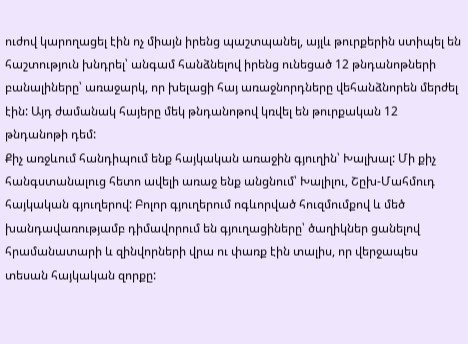ուժով կարողացել էին ոչ միայն իրենց պաշտպանել, այլև թուրքերին ստիպել են հաշտություն խնդրել՝ անգամ հանձնելով իրենց ունեցած 12 թնդանոթների բանալիները՝ առաջարկ, որ խելացի հայ առաջնորդները վեհանձնորեն մերժել էին: Այդ ժամանակ հայերը մեկ թնդանոթով կռվել են թուրքական 12 թնդանոթի դեմ:
Քիչ առջևում հանդիպում ենք հայկական առաջին գյուղին՝ Խալխալ: Մի քիչ հանգստանալուց հետո ավելի առաջ ենք անցնում՝ Խալիլու, Շըխ-Մահմուդ հայկական գյուղերով: Բոլոր գյուղերում ոգևորված հուզմումքով և մեծ խանդավառությամբ դիմավորում են գյուղացիները՝ ծաղիկներ ցանելով հրամանատարի և զինվորների վրա ու փառք էին տալիս, որ վերջապես տեսան հայկական զորքը: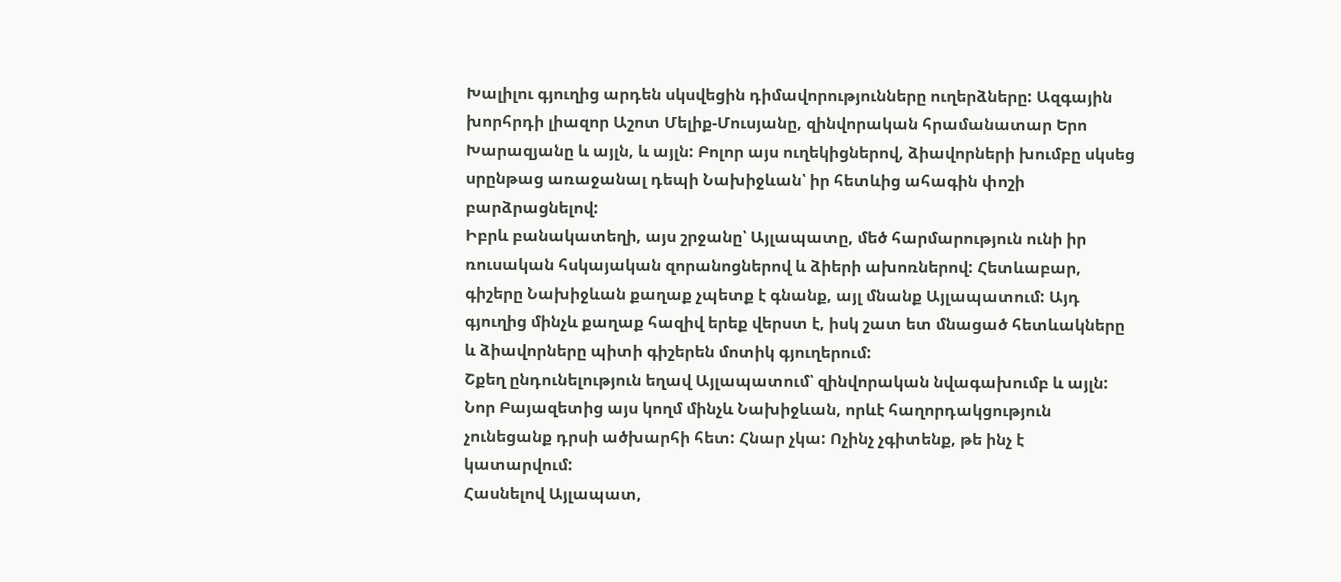Խալիլու գյուղից արդեն սկսվեցին դիմավորությունները ուղերձները: Ազգային խորհրդի լիազոր Աշոտ Մելիք-Մուսյանը, զինվորական հրամանատար Երո Խարազյանը և այլն, և այլն: Բոլոր այս ուղեկիցներով, ձիավորների խումբը սկսեց սրընթաց առաջանալ դեպի Նախիջևան՝ իր հետևից ահագին փոշի բարձրացնելով:
Իբրև բանակատեղի, այս շրջանը՝ Այլապատը, մեծ հարմարություն ունի իր ռուսական հսկայական զորանոցներով և ձիերի ախոռներով: Հետևաբար, գիշերը Նախիջևան քաղաք չպետք է գնանք, այլ մնանք Այլապատում: Այդ գյուղից մինչև քաղաք հազիվ երեք վերստ է, իսկ շատ ետ մնացած հետևակները և ձիավորները պիտի գիշերեն մոտիկ գյուղերում:
Շքեղ ընդունելություն եղավ Այլապատում՝ զինվորական նվագախումբ և այլն:
Նոր Բայազետից այս կողմ մինչև Նախիջևան, որևէ հաղորդակցություն չունեցանք դրսի ածխարհի հետ: Հնար չկա: Ոչինչ չգիտենք, թե ինչ է կատարվում:
Հասնելով Այլապատ,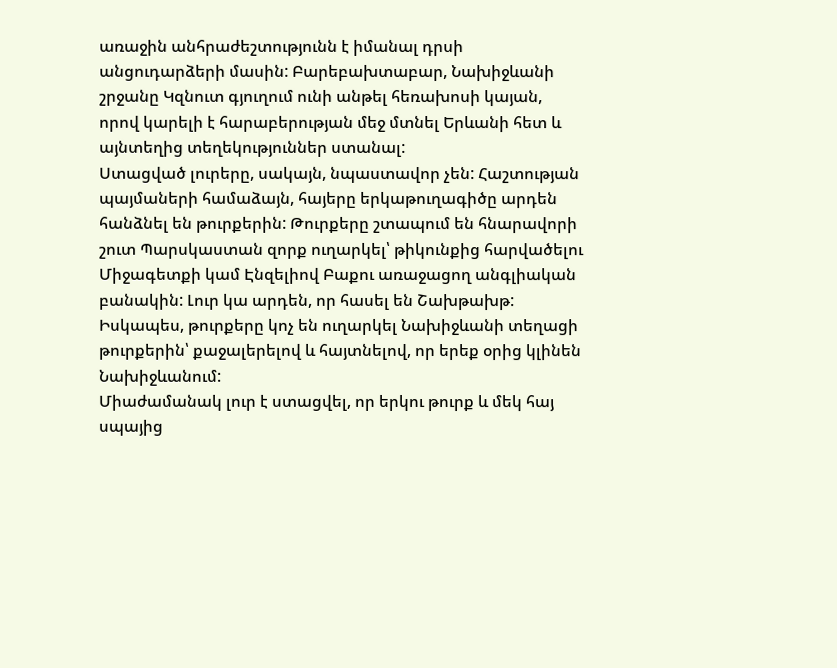առաջին անհրաժեշտությունն է իմանալ դրսի անցուդարձերի մասին: Բարեբախտաբար, Նախիջևանի շրջանը Կզնուտ գյուղում ունի անթել հեռախոսի կայան, որով կարելի է հարաբերության մեջ մտնել Երևանի հետ և այնտեղից տեղեկություններ ստանալ:
Ստացված լուրերը, սակայն, նպաստավոր չեն: Հաշտության պայմաների համաձայն, հայերը երկաթուղագիծը արդեն հանձնել են թուրքերին: Թուրքերը շտապում են հնարավորի շուտ Պարսկաստան զորք ուղարկել՝ թիկունքից հարվածելու Միջագետքի կամ Էնզելիով Բաքու առաջացող անգլիական բանակին: Լուր կա արդեն, որ հասել են Շախթախթ: Իսկապես, թուրքերը կոչ են ուղարկել Նախիջևանի տեղացի թուրքերին՝ քաջալերելով և հայտնելով, որ երեք օրից կլինեն Նախիջևանում:
Միաժամանակ լուր է ստացվել, որ երկու թուրք և մեկ հայ սպայից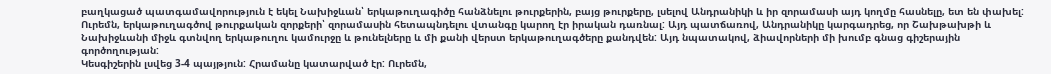բաղկացած պատգամավորություն է եկել Նախիջևան՝ երկաթուղագիծը հանձնելու թուրքերին, բայց թուրքերը, լսելով Անդրանիկի և իր զորամասի այդ կողմը հասնելը, ետ են փախել:
Ուրեմն, երկաթուղագծով թուրքական զորքերի՝ զորամասին հետապնդելու վտանգը կարող էր իրական դառնալ: Այդ պատճառով, Անդրանիկը կարգադրեց, որ Շախթախթի և Նախիջևանի միջև գտնվող երկաթուղու կամուրջը և թունելները և մի քանի վերստ երկաթուղագծերը քանդվեն: Այդ նպատակով, ձիավորների մի խումբ գնաց գիշերային գործողության:
Կեսգիշերին լսվեց 3-4 պայթյուն: Հրամանը կատարված էր: Ուրեմն,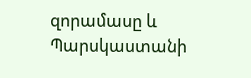զորամասը և Պարսկաստանի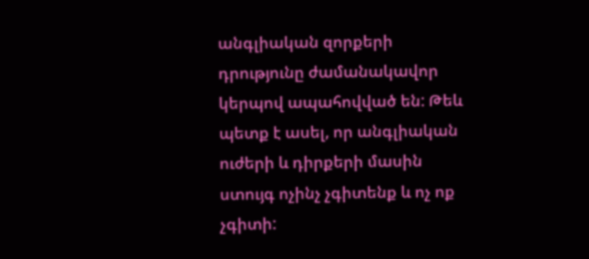անգլիական զորքերի դրությունը ժամանակավոր կերպով ապահովված են: Թեև պետք է ասել, որ անգլիական ուժերի և դիրքերի մասին ստույգ ոչինչ չգիտենք և ոչ ոք չգիտի: